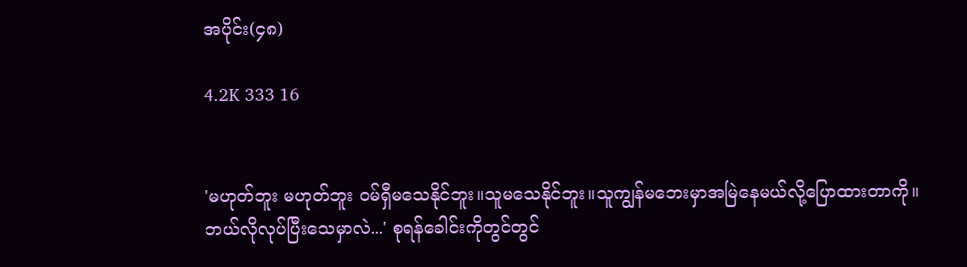အပိုင်း(၄၈)

4.2K 333 16


'မဟုတ်ဘူး မဟုတ်ဘူး ဝမ်ရှီမသေနိုင်ဘူး။သူမသေနိုင်ဘူး။သူကျွန်မဘေးမှာအမြဲနေမယ်လို့ပြောထားတာကို။ဘယ်လိုလုပ်ပြီးသေမှာလဲ...' စုရန်ခေါင်းကိုတွင်တွင်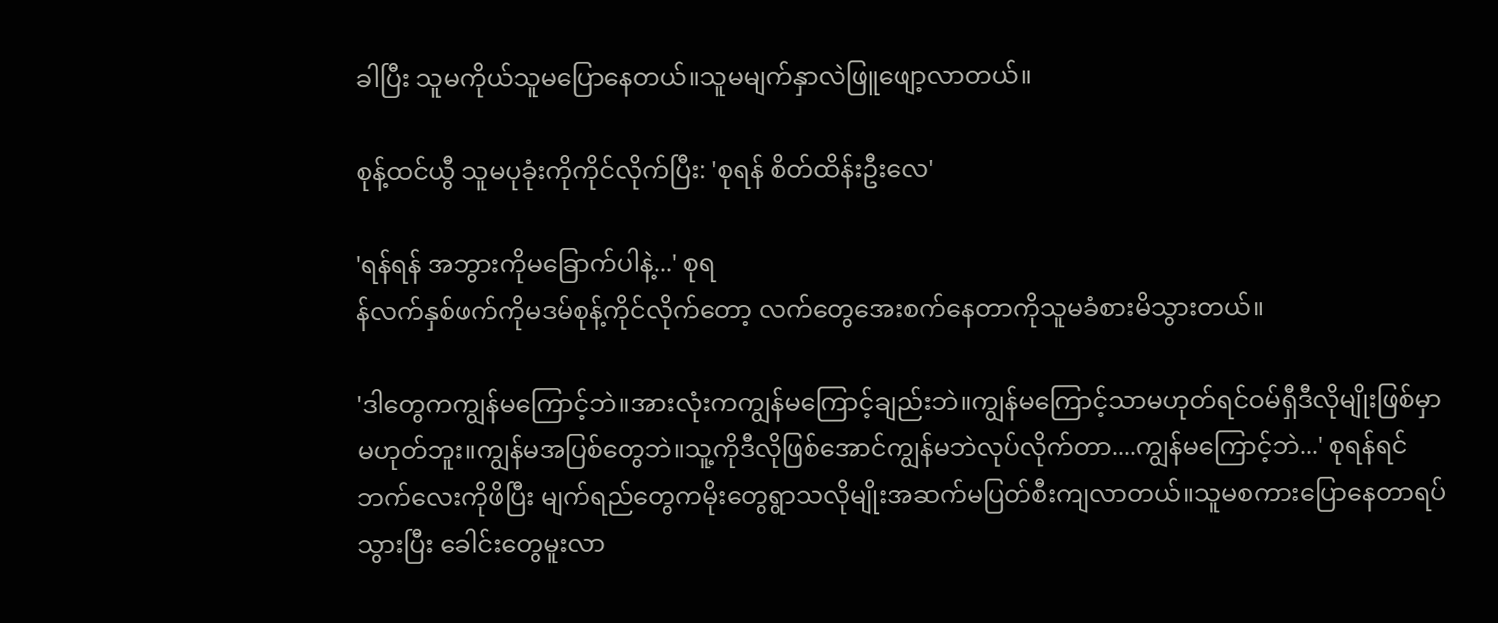ခါပြီး သူမကိုယ်သူမပြောနေတယ်။သူမမျက်နှာလဲဖြူဖျော့လာတယ်။

စုန့်ထင်ယွီ သူမပုခုံးကိုကိုင်လိုက်ပြီး: 'စုရန် စိတ်ထိန်းဦးလေ'

'ရန်ရန် အဘွားကိုမခြောက်ပါနဲ့...' စုရ
န်လက်နှစ်ဖက်ကိုမဒမ်စုန့်ကိုင်လိုက်တော့ လက်တွေအေးစက်နေတာကိုသူမခံစားမိသွားတယ်။

'ဒါတွေကကျွန်မကြောင့်ဘဲ။အားလုံးကကျွန်မကြောင့်ချည်းဘဲ။ကျွန်မကြောင့်သာမဟုတ်ရင်ဝမ်ရှီဒီလိုမျိုးဖြစ်မှာမဟုတ်ဘူး။ကျွန်မအပြစ်တွေဘဲ။သူ့ကိုဒီလိုဖြစ်အောင်ကျွန်မဘဲလုပ်လိုက်တာ....ကျွန်မကြောင့်ဘဲ...' စုရန်ရင်ဘက်လေးကိုဖိပြီး မျက်ရည်တွေကမိုးတွေရွာသလိုမျိုးအဆက်မပြတ်စီးကျလာတယ်။သူမစကားပြောနေတာရပ်သွားပြီး ခေါင်းတွေမူးလာ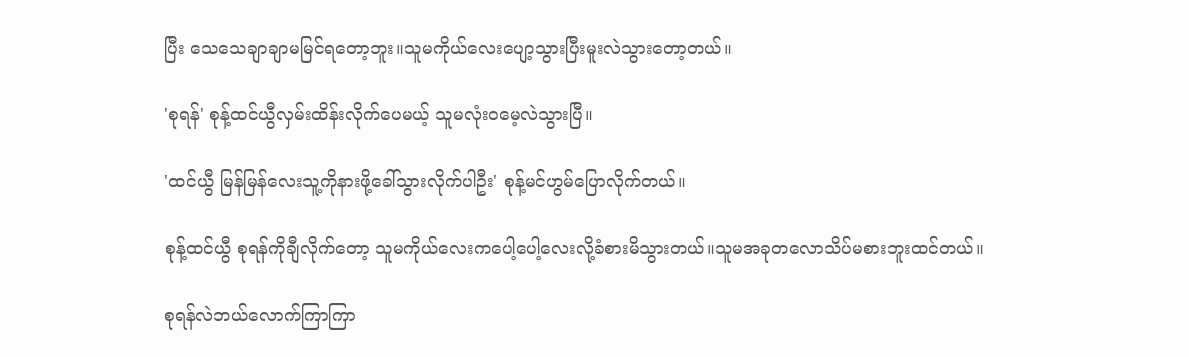ပြီး သေသေချာချာမမြင်ရတော့ဘူး။သူမကိုယ်လေးပျော့သွားပြီးမူးလဲသွားတော့တယ်။

'စုရန်' စုန့်ထင်ယွီလှမ်းထိန်းလိုက်ပေမယ့် သူမလုံးဝမေ့လဲသွားပြီ။

'ထင်ယွီ မြန်မြန်လေးသူ့ကိုနားဖို့ခေါ်သွားလိုက်ပါဦး' စုန့်မင်ဟွမ်ပြောလိုက်တယ်။

စုန့်ထင်ယွီ စုရန်ကိုချီလိုက်တော့ သူမကိုယ်လေးကပေါ့ပေါ့လေးလို့ခံစားမိသွားတယ်။သူမအခုတ‌လောသိပ်မစားဘူးထင်တယ်။

စုရန်လဲဘယ်လောက်ကြာကြာ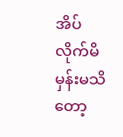အိပ်လိုက်မိမှန်းမသိတော့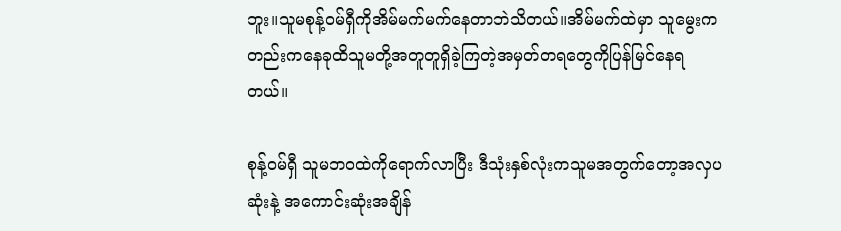ဘူး။သူမစုန့်ဝမ်ရှီကိုအိမ်မက်မက်နေတာဘဲသိတယ်။အိမ်မက်ထဲမှာ သူမွေးကတည်းကနေခုထိသူမတို့အတူတူရှိခဲ့ကြတဲ့အမှတ်တရတွေကိုပြန်မြင်နေရတယ်။

စုန့်ဝမ်ရှီ သူမဘဝထဲကိုရောက်လာပြီး ဒီသုံးနှစ်လုံးကသူမအတွက်တော့အလှပဆုံးနဲ့ အကောင်းဆုံးအချိန်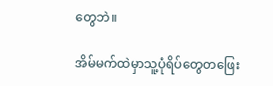တွေဘဲ။

အိမ်မက်ထဲမှာသူ့ပုံရိပ်တွေတဖြေး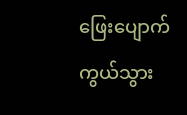ဖြေးပျောက်ကွယ်သွား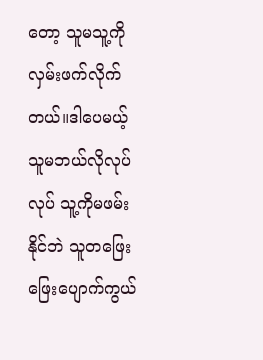တော့ သူမသူ့ကိုလှမ်းဖက်လိုက်တယ်။ဒါပေမယ့် သူမဘယ်လိုလုပ်လုပ် သူ့ကိုမဖမ်းနိုင်ဘဲ သူတဖြေးဖြေးပျောက်ကွယ်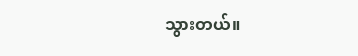သွားတယ်။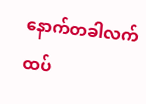နောက်တခါလက်ထပ်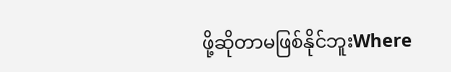ဖို့ဆိုတာမဖြစ်နိုင်ဘူးWhere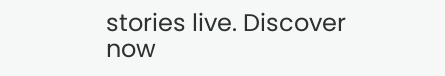stories live. Discover now